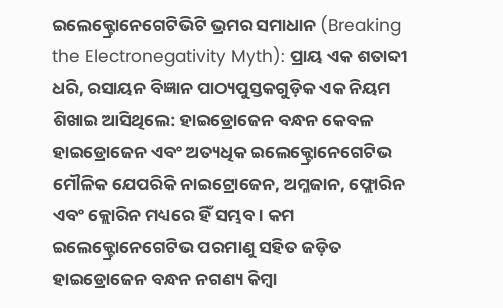ଇଲେକ୍ଟ୍ରୋନେଗେଟିଭିଟି ଭ୍ରମର ସମାଧାନ (Breaking the Electronegativity Myth): ପ୍ରାୟ ଏକ ଶତାବ୍ଦୀ ଧରି, ରସାୟନ ବିଜ୍ଞାନ ପାଠ୍ୟପୁସ୍ତକଗୁଡ଼ିକ ଏକ ନିୟମ ଶିଖାଇ ଆସିଥିଲେ: ହାଇଡ୍ରୋଜେନ ବନ୍ଧନ କେବଳ ହାଇଡ୍ରୋଜେନ ଏବଂ ଅତ୍ୟଧିକ ଇଲେକ୍ଟ୍ରୋନେଗେଟିଭ ମୌଳିକ ଯେପରିକି ନାଇଟ୍ରୋଜେନ, ଅମ୍ଳଜାନ, ଫ୍ଲୋରିନ ଏବଂ କ୍ଲୋରିନ ମଧ୍ୟରେ ହିଁ ସମ୍ଭବ। କମ ଇଲେକ୍ଟ୍ରୋନେଗେଟିଭ ପରମାଣୁ ସହିତ ଜଡ଼ିତ ହାଇଡ୍ରୋଜେନ ବନ୍ଧନ ନଗଣ୍ୟ କିମ୍ବା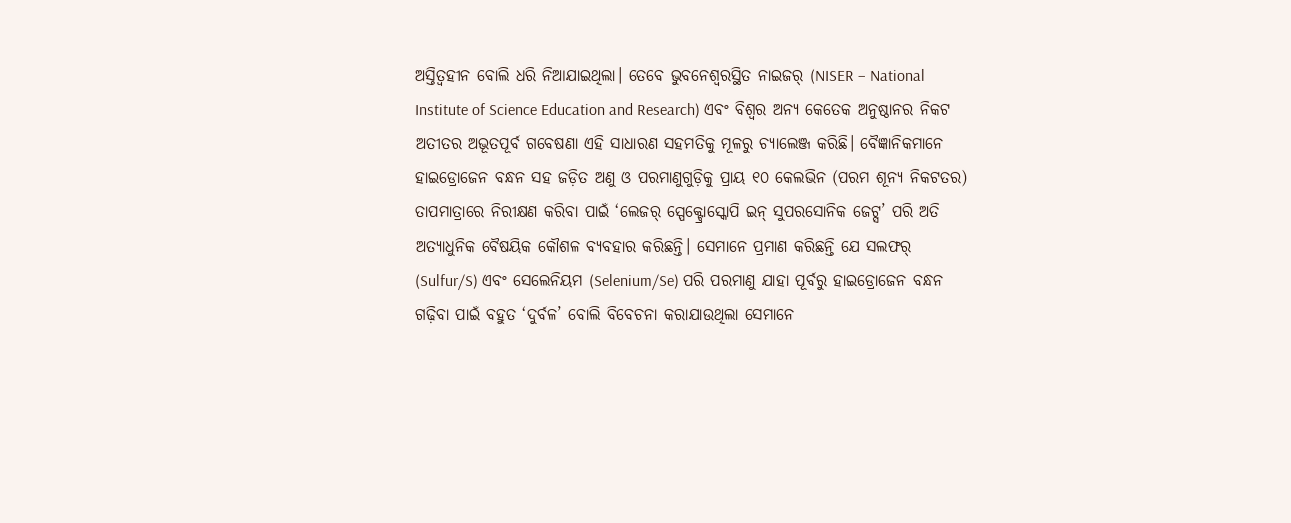ଅସ୍ତିତ୍ୱହୀନ ବୋଲି ଧରି ନିଆଯାଇଥିଲା। ତେବେ ଭୁବନେଶ୍ୱରସ୍ଥିତ ନାଇଜର୍ (NISER – National Institute of Science Education and Research) ଏବଂ ବିଶ୍ୱର ଅନ୍ୟ କେତେକ ଅନୁଷ୍ଠାନର ନିକଟ ଅତୀତର ଅଭୂତପୂର୍ବ ଗବେଷଣା ଏହି ସାଧାରଣ ସହମତିକୁ ମୂଳରୁ ଚ୍ୟାଲେଞ୍ଜ କରିଛି। ବୈଜ୍ଞାନିକମାନେ ହାଇଡ୍ରୋଜେନ ବନ୍ଧନ ସହ ଜଡ଼ିତ ଅଣୁ ଓ ପରମାଣୁଗୁଡ଼ିକୁ ପ୍ରାୟ ୧୦ କେଲଭିନ (ପରମ ଶୂନ୍ୟ ନିକଟତର) ତାପମାତ୍ରାରେ ନିରୀକ୍ଷଣ କରିବା ପାଇଁ ‘ଲେଜର୍ ସ୍ପେକ୍ଟ୍ରୋସ୍କୋପି ଇନ୍ ସୁପରସୋନିକ ଜେଟ୍ସ’ ପରି ଅତି ଅତ୍ୟାଧୁନିକ ବୈଷୟିକ କୌଶଳ ବ୍ୟବହାର କରିଛନ୍ତି। ସେମାନେ ପ୍ରମାଣ କରିଛନ୍ତି ଯେ ସଲଫର୍ (Sulfur/S) ଏବଂ ସେଲେନିୟମ (Selenium/Se) ପରି ପରମାଣୁ ଯାହା ପୂର୍ବରୁ ହାଇଡ୍ରୋଜେନ ବନ୍ଧନ ଗଢ଼ିବା ପାଇଁ ବହୁତ ‘ଦୁର୍ବଳ’ ବୋଲି ବିବେଚନା କରାଯାଉଥିଲା ସେମାନେ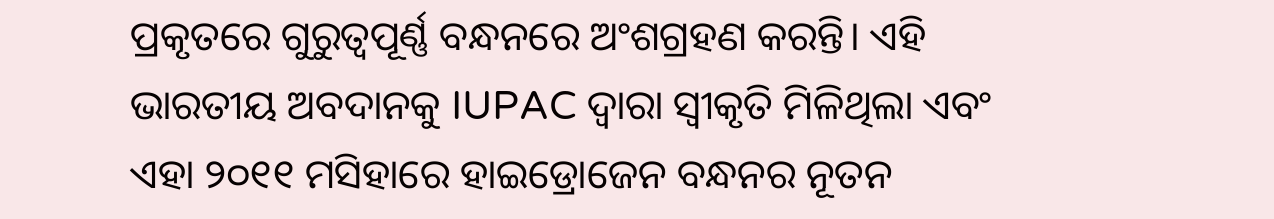ପ୍ରକୃତରେ ଗୁରୁତ୍ୱପୂର୍ଣ୍ଣ ବନ୍ଧନରେ ଅଂଶଗ୍ରହଣ କରନ୍ତି। ଏହି ଭାରତୀୟ ଅବଦାନକୁ IUPAC ଦ୍ୱାରା ସ୍ବୀକୃତି ମିଳିଥିଲା ଏବଂ ଏହା ୨୦୧୧ ମସିହାରେ ହାଇଡ୍ରୋଜେନ ବନ୍ଧନର ନୂତନ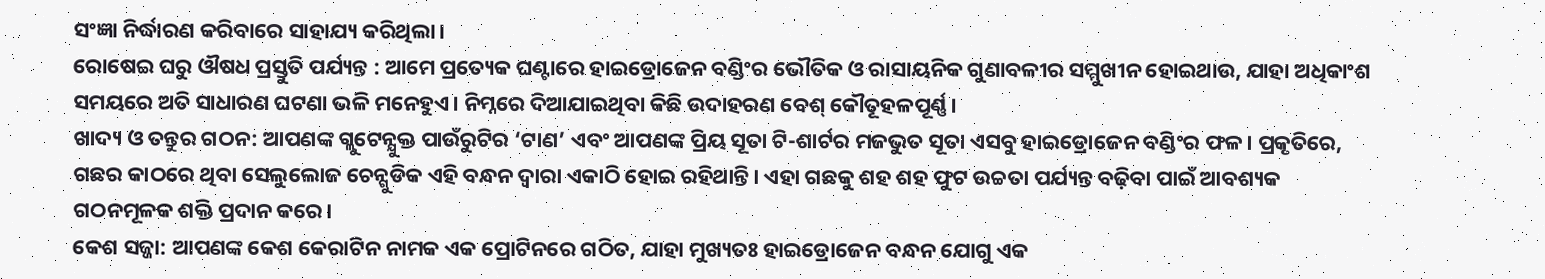ସଂଜ୍ଞା ନିର୍ଦ୍ଧାରଣ କରିବାରେ ସାହାଯ୍ୟ କରିଥିଲା।
ରୋଷେଇ ଘରୁ ଔଷଧ ପ୍ରସ୍ତୁତି ପର୍ଯ୍ୟନ୍ତ : ଆମେ ପ୍ରତ୍ୟେକ ଘଣ୍ଟାରେ ହାଇଡ୍ରୋଜେନ ବଣ୍ଡିଂର ଭୌତିକ ଓ ରାସାୟନିକ ଗୁଣାବଳୀର ସମ୍ମୁଖୀନ ହୋଇଥାଉ, ଯାହା ଅଧିକାଂଶ ସମୟରେ ଅତି ସାଧାରଣ ଘଟଣା ଭଳି ମନେହୁଏ। ନିମ୍ନରେ ଦିଆଯାଇଥିବା କିଛି ଉଦାହରଣ ବେଶ୍ କୌତୂହଳପୂର୍ଣ୍ଣ।
ଖାଦ୍ୟ ଓ ତନ୍ତୁର ଗଠନ: ଆପଣଙ୍କ ଗ୍ଲୁଟେନ୍ଯୁକ୍ତ ପାଉଁରୁଟିର ‘ଟାଣ’ ଏବଂ ଆପଣଙ୍କ ପ୍ରିୟ ସୂତା ଟି-ଶାର୍ଟର ମଜଭୁତ ସୂତା ଏସବୁ ହାଇଡ୍ରୋଜେନ ବଣ୍ଡିଂର ଫଳ। ପ୍ରକୃତିରେ, ଗଛର କାଠରେ ଥିବା ସେଲୁଲୋଜ ଚେନ୍ଗୁଡିକ ଏହି ବନ୍ଧନ ଦ୍ୱାରା ଏକାଠି ହୋଇ ରହିଥାନ୍ତି। ଏହା ଗଛକୁ ଶହ ଶହ ଫୁଟ ଉଚ୍ଚତା ପର୍ଯ୍ୟନ୍ତ ବଢ଼ିବା ପାଇଁ ଆବଶ୍ୟକ ଗଠନମୂଳକ ଶକ୍ତି ପ୍ରଦାନ କରେ।
କେଶ ସଜ୍ଜା: ଆପଣଙ୍କ କେଶ କେରାଟିନ ନାମକ ଏକ ପ୍ରୋଟିନରେ ଗଠିତ, ଯାହା ମୁଖ୍ୟତଃ ହାଇଡ୍ରୋଜେନ ବନ୍ଧନ ଯୋଗୁ ଏକ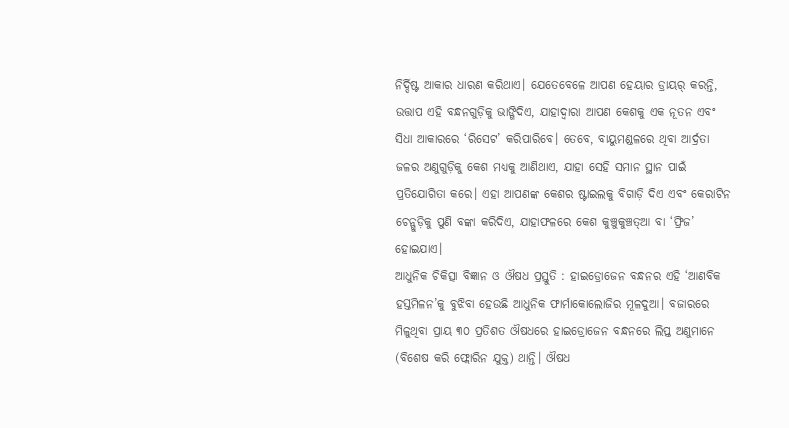ନିର୍ଦ୍ଦିଷ୍ଟ ଆକାର ଧାରଣ କରିଥାଏ। ଯେତେବେଳେ ଆପଣ ହେୟାର ଡ୍ରାୟର୍ କରନ୍ତି, ଉତ୍ତାପ ଏହି ବନ୍ଧନଗୁଡ଼ିକୁ ଭାଙ୍ଗିଦିଏ, ଯାହାଦ୍ୱାରା ଆପଣ କେଶକୁ ଏକ ନୂତନ ଏବଂ ସିଧା ଆକାରରେ ‘ରିସେଟ’ କରିପାରିବେ। ତେବେ, ବାୟୁମଣ୍ଡଳରେ ଥିବା ଆର୍ଦ୍ରତା ଜଳର ଅଣୁଗୁଡ଼ିକୁ କେଶ ମଧ୍ୟକୁ ଆଣିଥାଏ, ଯାହା ସେହି ସମାନ ସ୍ଥାନ ପାଇଁ ପ୍ରତିଯୋଗିତା କରେ। ଏହା ଆପଣଙ୍କ କେଶର ଷ୍ଟାଇଲକୁ ବିଗାଡ଼ି ଦିଏ ଏବଂ କେରାଟିନ ଚେନ୍ଗୁଡ଼ିକୁ ପୁଣି ବଙ୍କା କରିଦିଏ, ଯାହାଫଳରେ କେଶ କୁଞ୍ଚୁକୁଞ୍ଚତ୍ଆ ବା ‘ଫ୍ରିଜ’ ହୋଇଯାଏ।
ଆଧୁନିକ ଚିକିତ୍ସା ବିଜ୍ଞାନ ଓ ଔଷଧ ପ୍ରସ୍ତୁତି : ହାଇଡ୍ରୋଜେନ ବନ୍ଧନର ଏହି ‘ଆଣବିକ ହସ୍ତମିଳନ’କୁ ବୁଝିବା ହେଉଛି ଆଧୁନିକ ଫାର୍ମାକୋଲୋଜିର ମୂଳଦୁଆ। ବଜାରରେ ମିଳୁଥିବା ପ୍ରାୟ ୩୦ ପ୍ରତିଶତ ଔଷଧରେ ହାଇଡ୍ରୋଜେନ ବନ୍ଧନରେ ଲିପ୍ତ ଅଣୁମାନେ (ବିଶେଷ କରି ଫ୍ଲୋରିନ ଯୁକ୍ତ) ଥାନ୍ତି। ଔଷଧ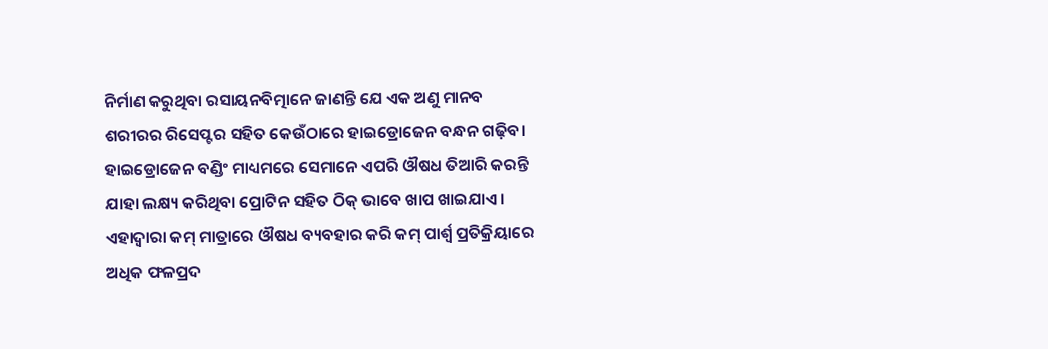ନିର୍ମାଣ କରୁଥିବା ରସାୟନବିତ୍ମାନେ ଜାଣନ୍ତି ଯେ ଏକ ଅଣୁ ମାନବ ଶରୀରର ରିସେପ୍ଟର ସହିତ କେଉଁଠାରେ ହାଇଡ୍ରୋଜେନ ବନ୍ଧନ ଗଢ଼ିବ। ହାଇଡ୍ରୋଜେନ ବଣ୍ଡିଂ ମାଧ୍ୟମରେ ସେମାନେ ଏପରି ଔଷଧ ତିଆରି କରନ୍ତି ଯାହା ଲକ୍ଷ୍ୟ କରିଥିବା ପ୍ରୋଟିନ ସହିତ ଠିକ୍ ଭାବେ ଖାପ ଖାଇଯାଏ। ଏହାଦ୍ୱାରା କମ୍ ମାତ୍ରାରେ ଔଷଧ ବ୍ୟବହାର କରି କମ୍ ପାର୍ଶ୍ୱ ପ୍ରତିକ୍ରିୟାରେ ଅଧିକ ଫଳପ୍ରଦ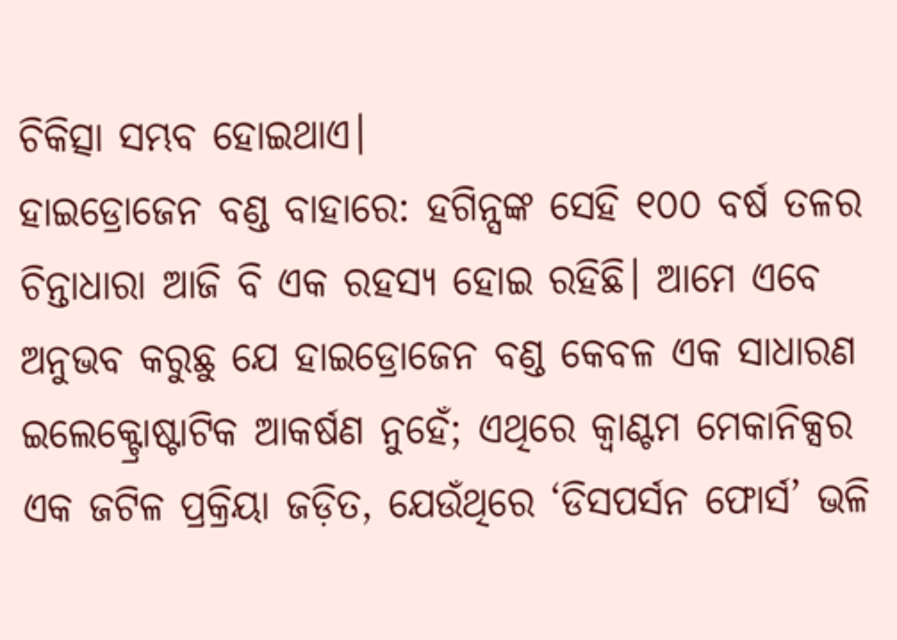ଚିକିତ୍ସା ସମ୍ଭବ ହୋଇଥାଏ।
ହାଇଡ୍ରୋଜେନ ବଣ୍ଡ ବାହାରେ: ହଗିନ୍ସଙ୍କ ସେହି ୧୦୦ ବର୍ଷ ତଳର ଚିନ୍ତାଧାରା ଆଜି ବି ଏକ ରହସ୍ୟ ହୋଇ ରହିଛି। ଆମେ ଏବେ ଅନୁଭବ କରୁଛୁ ଯେ ହାଇଡ୍ରୋଜେନ ବଣ୍ଡ କେବଳ ଏକ ସାଧାରଣ ଇଲେକ୍ଟ୍ରୋଷ୍ଟାଟିକ ଆକର୍ଷଣ ନୁହେଁ; ଏଥିରେ କ୍ୱାଣ୍ଟମ ମେକାନିକ୍ସର ଏକ ଜଟିଳ ପ୍ରକ୍ରିୟା ଜଡ଼ିତ, ଯେଉଁଥିରେ ‘ଡିସପର୍ସନ ଫୋର୍ସ’ ଭଳି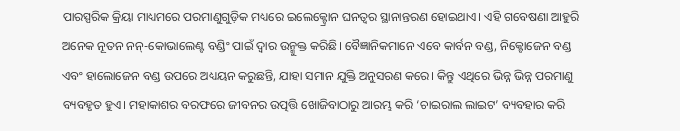ପାରସ୍ପରିକ କ୍ରିୟା ମାଧ୍ୟମରେ ପରମାଣୁଗୁଡ଼ିକ ମଧ୍ୟରେ ଇଲେକ୍ଟ୍ରୋନ ଘନତ୍ୱର ସ୍ଥାନାନ୍ତରଣ ହୋଇଥାଏ। ଏହି ଗବେଷଣା ଆହୁରି ଅନେକ ନୂତନ ନନ୍-କୋଭାଲେଣ୍ଟ ବଣ୍ଡିଂ ପାଇଁ ଦ୍ୱାର ଉନ୍ମୁକ୍ତ କରିଛି। ବୈଜ୍ଞାନିକମାନେ ଏବେ କାର୍ବନ ବଣ୍ଡ, ନିକ୍ଟୋଜେନ ବଣ୍ଡ ଏବଂ ହାଲୋଜେନ ବଣ୍ଡ ଉପରେ ଅଧ୍ୟୟନ କରୁଛନ୍ତି, ଯାହା ସମାନ ଯୁକ୍ତି ଅନୁସରଣ କରେ। କିନ୍ତୁ ଏଥିରେ ଭିନ୍ନ ଭିନ୍ନ ପରମାଣୁ ବ୍ୟବହୃତ ହୁଏ। ମହାକାଶର ବରଫରେ ଜୀବନର ଉତ୍ପତ୍ତି ଖୋଜିବାଠାରୁ ଆରମ୍ଭ କରି ‘ଚାଇରାଲ ଲାଇଟ’ ବ୍ୟବହାର କରି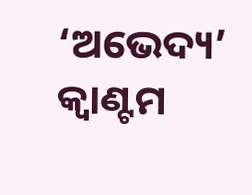‘ଅଭେଦ୍ୟ’ କ୍ୱାଣ୍ଟମ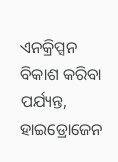ଏନକ୍ରିପ୍ସନ ବିକାଶ କରିବା ପର୍ଯ୍ୟନ୍ତ, ହାଇଡ୍ରୋଜେନ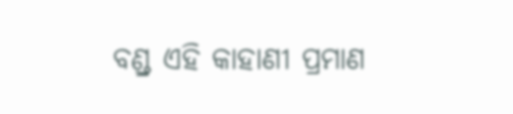ବଣ୍ଡ୍ର ଏହି କାହାଣୀ ପ୍ରମାଣ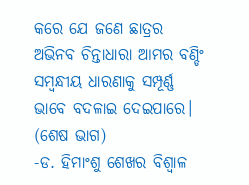କରେ ଯେ ଜଣେ ଛାତ୍ରର ଅଭିନବ ଚିନ୍ତାଧାରା ଆମର ବଣ୍ଡିଂ ସମ୍ବନ୍ଧୀୟ ଧାରଣାକୁ ସମ୍ପୂର୍ଣ୍ଣ ଭାବେ ବଦଳାଇ ଦେଇପାରେ।
(ଶେଷ ଭାଗ)
-ଡ. ହିମାଂଶୁ ଶେଖର ବିଶ୍ୱାଳ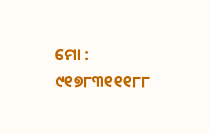ମୋ : ୯୧୭୮୩୧୧୧୮୮